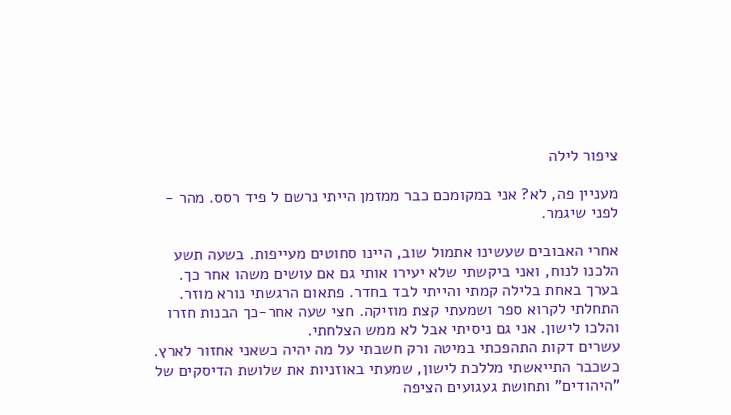ציפור לילה

מעניין פה, לא? אני במקומכם כבר ממזמן הייתי נרשם ל פיד רסס. מהר - לפני שיגמר.

אחרי האבובים שעשינו אתמול שוב, היינו סחוטים מעייפות. בשעה תשע הלכנו לנוח, ואני ביקשתי שלא יעירו אותי גם אם עושים משהו אחר כך.
בערך באחת בלילה קמתי והייתי לבד בחדר. פתאום הרגשתי נורא מוזר. התחלתי לקרוא ספר ושמעתי קצת מוזיקה. חצי שעה אחר-כך הבנות חזרו והלכו לישון. אני גם ניסיתי אבל לא ממש הצלחתי.
עשרים דקות התהפכתי במיטה ורק חשבתי על מה יהיה כשאני אחזור לארץ.
כשכבר התייאשתי מללכת לישון, שמעתי באוזניות את שלושת הדיסקים של "היהודים" ותחושת געגועים הציפה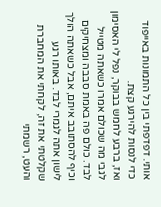אותי. דפדפתי בין כל התמונות באייפוד כדי לנסות להירגע קצת.
ואז, ברבע לחמש בבוקר, נפל לי האסימון לגבי מה שכולם אמרו כשאתה מטייל לבד. כולם פה באמת סבבה ומצחיקים וכיף להסתובב איתם, אבל כשאתה הולך לישון אתה לגמרי לבד. באותו רגע שקלטתי את זה, לקחתי את המחברת והעט, רשמתי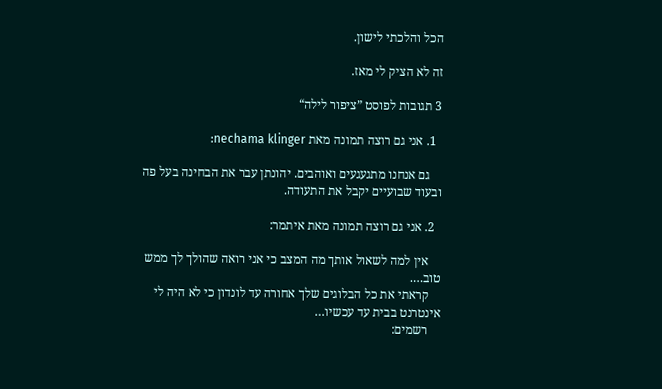הכל והלכתי לישון.

זה לא הציק לי מאז.

3 תגובות לפוסט ”ציפור לילה“

  1. אני גם רוצה תמונה מאת nechama klinger:

    גם אנחנו מתגעגעים ואוהבים. יהונתן עבר את הבחינה בעל פה ובעוד שבועיים יקבל את התעודה.

  2. אני גם רוצה תמונה מאת איתמר:

    אין למה לשאול אותך מה המצב כי אני רואה שהולך לך ממש טוב….
    קראתי את כל הבלוגים שלך אחורה עד לונדון כי לא היה לי אינטרנט בבית עד עכשיו…
    רשמים: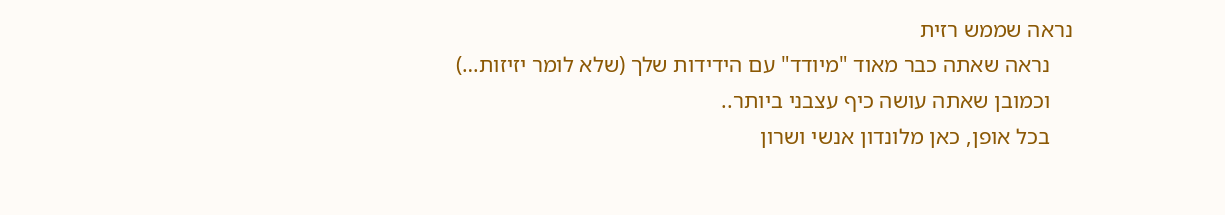נראה שממש רזית
    נראה שאתה כבר מאוד "מיודד" עם הידידות שלך (שלא לומר יזיזות…)
    וכמובן שאתה עושה כיף עצבני ביותר..
    בכל אופן, כאן מלונדון אנשי ושרון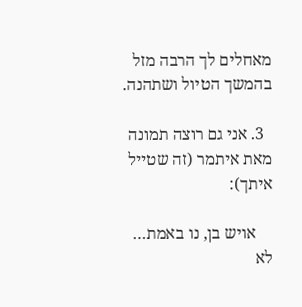מאחלים לך הרבה מזל בהמשך הטיול ושתהנה.

  3. אני גם רוצה תמונה מאת איתמר (זה שטייל איתך):

    אויש בן, נו באמת… לא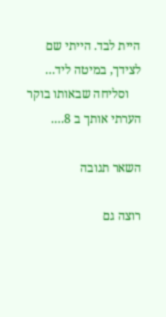היית לבד. הייתי שם לצידך, במיטה ליד…
    וסליחה שבאותו בוקר הערתי אותך ב 8….

השאר תגובה

רוצה גם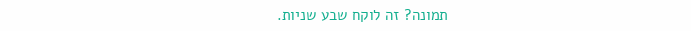תמונה? זה לוקח שבע שניות.